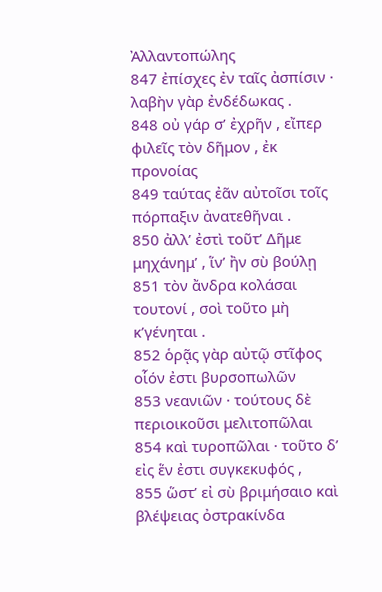Ἀλλαντοπώλης
847 ἐπίσχες ἐν ταῖς ἀσπίσιν · λαβὴν γὰρ ἐνδέδωκας .
848 οὐ γάρ σ’ ἐχρῆν , εἴπερ φιλεῖς τὸν δῆμον , ἐκ προνοίας
849 ταύτας ἐᾶν αὐτοῖσι τοῖς πόρπαξιν ἀνατεθῆναι .
850 ἀλλ’ ἐστὶ τοῦτ’ Δῆμε μηχάνημ’ , ἵν’ ἢν σὺ βούλῃ
851 τὸν ἄνδρα κολάσαι τουτονί , σοὶ τοῦτο μὴ κ’γένηται .
852 ὁρᾷς γὰρ αὐτῷ στῖφος οἷόν ἐστι βυρσοπωλῶν
853 νεανιῶν · τούτους δὲ περιοικοῦσι μελιτοπῶλαι
854 καὶ τυροπῶλαι · τοῦτο δ’ εἰς ἕν ἐστι συγκεκυφός ,
855 ὥστ’ εἰ σὺ βριμήσαιο καὶ βλέψειας ὀστρακίνδα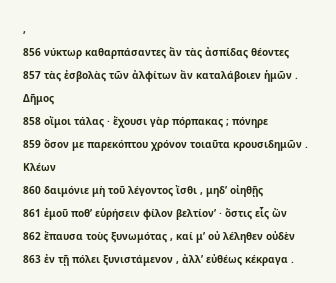,
856 νύκτωρ καθαρπάσαντες ἂν τὰς ἀσπίδας θέοντες
857 τὰς ἐσβολὰς τῶν ἀλφίτων ἂν καταλάβοιεν ἡμῶν .
Δῆμος
858 οἴμοι τάλας · ἔχουσι γὰρ πόρπακας ; πόνηρε
859 ὅσον με παρεκόπτου χρόνον τοιαῦτα κρουσιδημῶν .
Κλέων
860 δαιμόνιε μὴ τοῦ λέγοντος ἴσθι , μηδ’ οἰηθῇς
861 ἐμοῦ ποθ’ εὑρήσειν φίλον βελτίον’ · ὅστις εἷς ὢν
862 ἔπαυσα τοὺς ξυνωμότας , καί μ’ οὐ λέληθεν οὐδὲν
863 ἐν τῇ πόλει ξυνιστάμενον , ἀλλ’ εὐθέως κέκραγα .